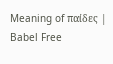Meaning of παίδες | Babel Free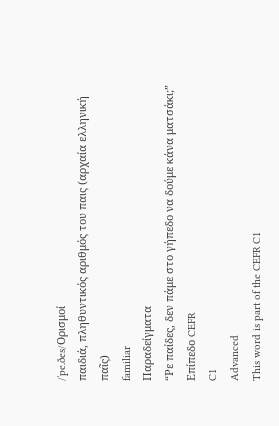/ˈpe.ðes/Ορισμοί
παιδιά, πληθυντικός αριθμός του παις (αρχαία ελληνική παῖς)
familiar
Παραδείγματα
“Ρε παίδες, δεν πάμε στο γήπεδο να δούμε κάνα ματσάκι;”
Επίπεδο CEFR
C1
Advanced
This word is part of the CEFR C1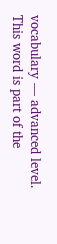vocabulary — advanced level.
This word is part of the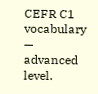CEFR C1 vocabulary — advanced level.